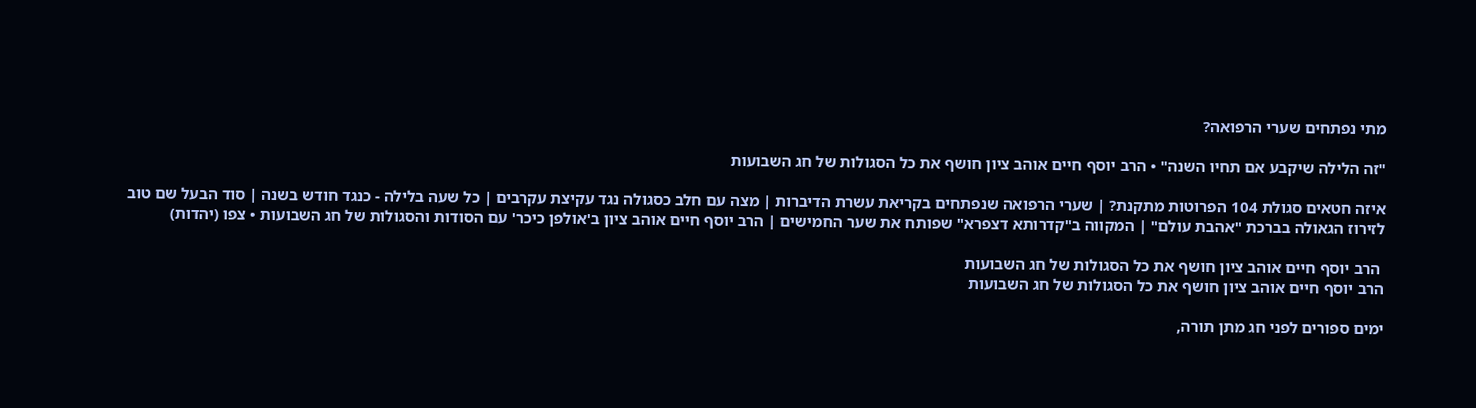מתי נפתחים שערי הרפואה?

"זה הלילה שיקבע אם תחיו השנה" • הרב יוסף חיים אוהב ציון חושף את כל הסגולות של חג השבועות

איזה חטאים סגולת 104 הפרוטות מתקנת? | שערי הרפואה שנפתחים בקריאת עשרת הדיברות | מצה עם חלב כסגולה נגד עקיצת עקרבים | כל שעה בלילה - כנגד חודש בשנה | סוד הבעל שם טוב לזירוז הגאולה בברכת "אהבת עולם" | המקווה ב"קדרותא דצפרא" שפותח את שער החמישים | הרב יוסף חיים אוהב ציון ב'אולפן כיכר' עם הסודות והסגולות של חג השבועות • צפו (יהדות)

 הרב יוסף חיים אוהב ציון חושף את כל הסגולות של חג השבועות
הרב יוסף חיים אוהב ציון חושף את כל הסגולות של חג השבועות

ימים ספורים לפני חג מתן תורה,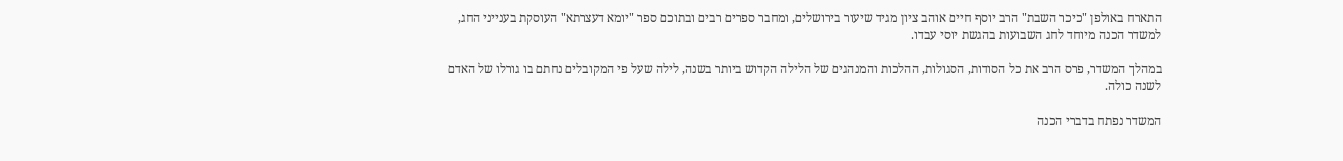התארח באולפן "כיכר השבת" הרב יוסף חיים אוהב ציון מגיד שיעור בירושלים, ומחבר ספרים רבים ובתוכם ספר "יומא דעצרתא" העוסקת בענייני החג, למשדר הכנה מיוחד לחג השבועות בהגשת יוסי עבדו.

במהלך המשדר, פרס הרב את כל הסודות, הסגולות, ההלכות והמנהגים של הלילה הקדוש ביותר בשנה, לילה שעל פי המקובלים נחתם בו גורלו של האדם לשנה כולה.

המשדר נפתח בדברי הכנה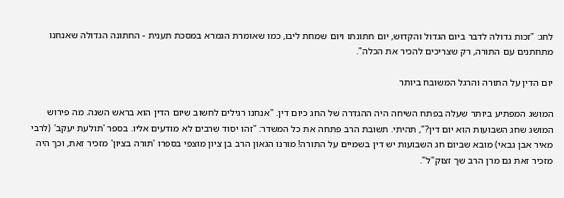לחג: "זכות גדולה לדבר ביום הגדול והקדוש, יום חתונתו ויום שמחת ליבו, כמו שאומרת הגמרא במסכת תענית - החתונה הגדולה שאנחנו מתחתנים עם התורה, רק שצריכים להכיר את הכלה".

יום הדין על התורה והרגל המשובח ביותר

המושג המפתיע ביותר שעלה בפתח השיחה היה ההגדרה של החג כיום דין. "אנחנו רגילים לחשוב שיום הדין הוא בראש השנה. מה פירוש המושג שחג השבועות הוא יום דין?", תהיתי. תשובת הרב פתחה את כל המשדר: "זהו יסוד שרבים לא מודעים אליו. בספר 'תולעת יעקב' (לרבי מאיר אבן גבאי) מובא שביום חג השבועות יש דין בשמיים על התורה! מורנו הגאון הרב בן ציון מוצפי בספרו 'תורה בציון' מזכיר זאת, וכך היה מזכיר זאת גם מרן הרב שך זצוק"ל".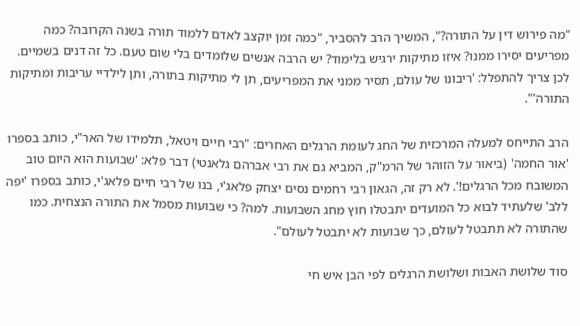"מה פירוש דין על התורה?", המשיך הרב להסביר, "כמה זמן יוקצב לאדם ללמוד תורה בשנה הקרובה? כמה מפריעים יסירו ממנו? איזו מתיקות ירגיש בלימוד? יש הרבה אנשים שלומדים בלי שום טעם. כל זה דנים בשמיים. לכן צריך להתפלל: 'ריבונו של עולם, תסיר ממני את המפריעים, תן לי מתיקות בתורה, ותן לילדיי עריבות ומתיקות התורה'".

הרב התייחס למעלה המרכזית של החג לעומת הרגלים האחרים: "רבי חיים ויטאל, תלמידו של האר"י, כותב בספרו 'אור החמה' (ביאור על הזוהר של הרמ"ק, המביא גם את רבי אברהם גלאנטי) דבר פלא: 'שבועות הוא היום טוב המשובח מכל הרגלים!'. לא רק זה, הגאון רבי רחמים נסים יצחק פלאג'י, בנו של רבי חיים פלאג'י, כותב בספרו 'יפה ללב' שלעתיד לבוא כל המועדים יתבטלו חוץ מחג השבועות. למה? כי שבועות מסמל את התורה הנצחית. כמו שהתורה לא תתבטל לעולם, כך שבועות לא יתבטל לעולם".

סוד שלושת האבות ושלושת הרגלים לפי הבן איש חי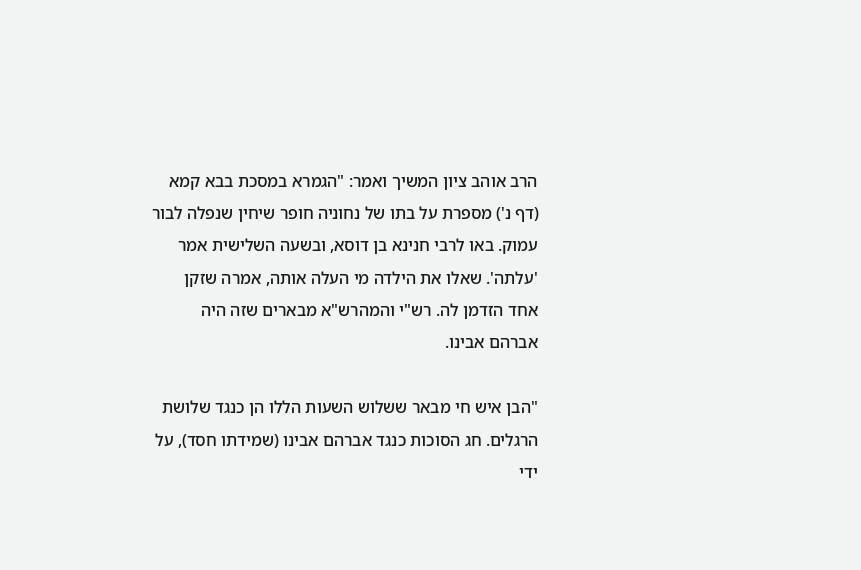הרב אוהב ציון המשיך ואמר: "הגמרא במסכת בבא קמא (דף נ') מספרת על בתו של נחוניה חופר שיחין שנפלה לבור עמוק. באו לרבי חנינא בן דוסא, ובשעה השלישית אמר 'עלתה'. שאלו את הילדה מי העלה אותה, אמרה שזקן אחד הזדמן לה. רש"י והמהרש"א מבארים שזה היה אברהם אבינו.

"הבן איש חי מבאר ששלוש השעות הללו הן כנגד שלושת הרגלים. חג הסוכות כנגד אברהם אבינו (שמידתו חסד), על ידי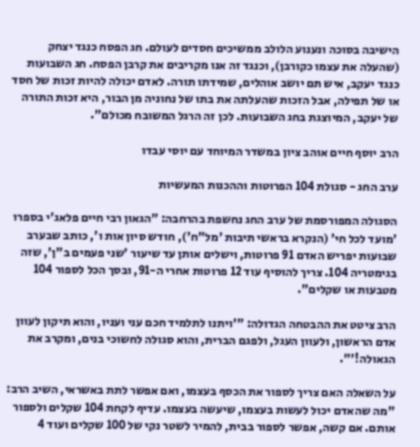הישיבה בסוכה ונענוע הלולב ממשיכים חסדים לעולם. חג הפסח כנגד יצחק (שהעלה את עצמו כקורבן), וכנגד זה אנו מקריבים את קרבן הפסח. חג השבועות כנגד יעקב, איש תם יושב אוהלים, שמידתו תורה. לאדם יכולה להיות זכות של חסד או של תפילה, אבל הזכות שהעלתה את בתו של נחוניה מן הבור, היא זכות התורה של יעקב, המיוצגת בחג השבועות. לכן זה הרגל המשובח מכולם".

הרב יוסף חיים אוהב ציון במשדר המיוחד עם יוסי עבדו

ערב החג - סגולת 104 הפרוטות וההכנות המעשיות

הסגולה המפורסמת של ערב החג נחשפת בהרחבה: "הגאון רבי חיים פלאג'י בספרו 'מועד לכל חי' (הנקרא בראשי תיבות 'מל"ח'), חודש סיון אות ו', כותב שבערב שבועות יפריש האדם 91 פרוטות, וישלים אותן עד שיעור 'שני פעמים ב"ן', שזה בגימטריה 104. צריך להוסיף עוד 12 פרוטות אחרי ה-91, ובסך הכל לספור 104 מטבעות או שקלים".

הרב ציטט את ההבטחה הגדולה: "'ויתנו לתלמיד חכם עני ועניו, והוא תיקון לעוון אדם הראשון, ולעוון העגל, ולפגם הברית, והוא סגולה לחשוכי בנים, ומקרב את הגאולה!'".

על השאלה האם צריך לספור את הכסף בעצמו, ואם אפשר לתת באשראי, השיב הרב: "מה שהאדם יכול לעשות בעצמו, שיעשה בעצמו. עדיף לקחת 104 שקלים ולספור אותם. אם קשה, אפשר לספור בבית, להמיר לשטר נקי של 100 שקלים ועוד 4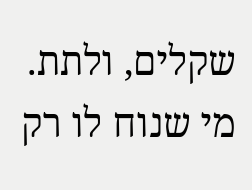שקלים, ולתת. מי שנוח לו רק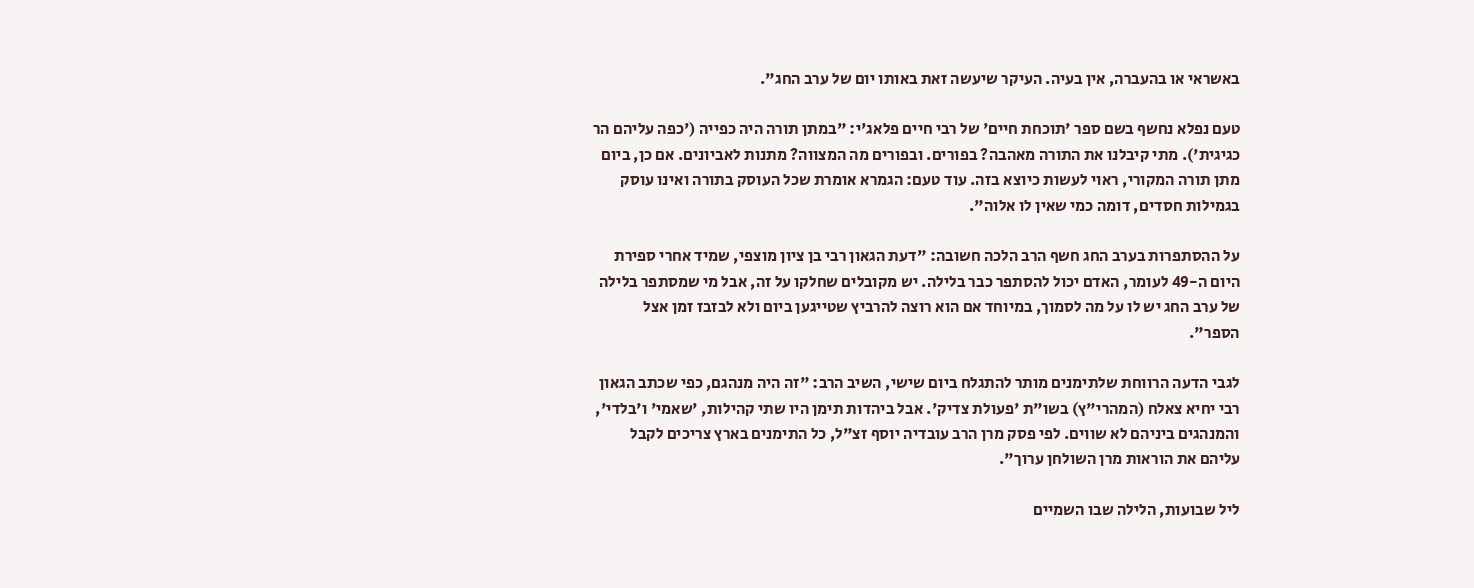באשראי או בהעברה, אין בעיה. העיקר שיעשה זאת באותו יום של ערב החג".

טעם נפלא נחשף בשם ספר 'תוכחת חיים' של רבי חיים פלאג'י: "במתן תורה היה כפייה ('כפה עליהם הר כגיגית'). מתי קיבלנו את התורה מאהבה? בפורים. ובפורים מה המצווה? מתנות לאביונים. אם כן, ביום מתן תורה המקורי, ראוי לעשות כיוצא בזה. עוד טעם: הגמרא אומרת שכל העוסק בתורה ואינו עוסק בגמילות חסדים, דומה כמי שאין לו אלוה".

על ההסתפרות בערב החג חשף הרב הלכה חשובה: "דעת הגאון רבי בן ציון מוצפי, שמיד אחרי ספירת היום ה-49 לעומר, האדם יכול להסתפר כבר בלילה. יש מקובלים שחלקו על זה, אבל מי שמסתפר בלילה של ערב החג יש לו על מה לסמוך, במיוחד אם הוא רוצה להרביץ שטייגען ביום ולא לבזבז זמן אצל הספר".

לגבי הדעה הרווחת שלתימנים מותר להתגלח ביום שישי, השיב הרב: "זה היה מנהגם, כפי שכתב הגאון רבי יחיא צאלח (המהרי"ץ) בשו"ת 'פעולת צדיק'. אבל ביהדות תימן היו שתי קהילות, 'שאמי' ו'בלדי', והמנהגים ביניהם לא שווים. לפי פסק מרן הרב עובדיה יוסף זצ"ל, כל התימנים בארץ צריכים לקבל עליהם את הוראות מרן השולחן ערוך".

ליל שבועות, הלילה שבו השמיים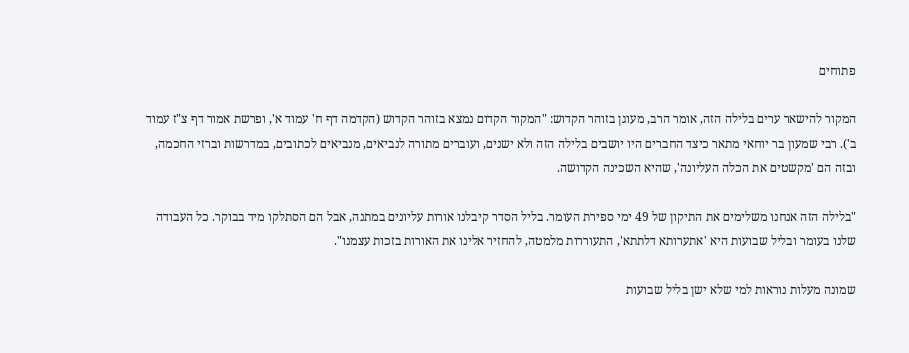פתוחים

המקור להישאר ערים בלילה הזה, אומר הרב, מעוגן בזוהר הקדוש: "המקור הקדום נמצא בזוהר הקדוש (הקדמה דף ח' עמוד א', ופרשת אמור דף צ"ז עמוד ב'). רבי שמעון בר יוחאי מתאר כיצד החברים היו יושבים בלילה הזה ולא ישנים, ועוברים מתורה לנביאים, מנביאים לכתובים, במדרשות וברזי החכמה, ובזה הם 'מקשטים את הכלה העליונה', שהיא השכינה הקדושה.

"בלילה הזה אנחנו משלימים את התיקון של 49 ימי ספירת העומר. בליל הסדר קיבלנו אורות עליונים במתנה, אבל הם הסתלקו מיד בבוקר. כל העבודה שלנו בעומר ובליל שבועות היא 'אתערותא דלתתא', התעוררות מלמטה, להחזיר אלינו את האורות בזכות עצמנו".

שמונה מעלות נוראות למי שלא ישן בליל שבועות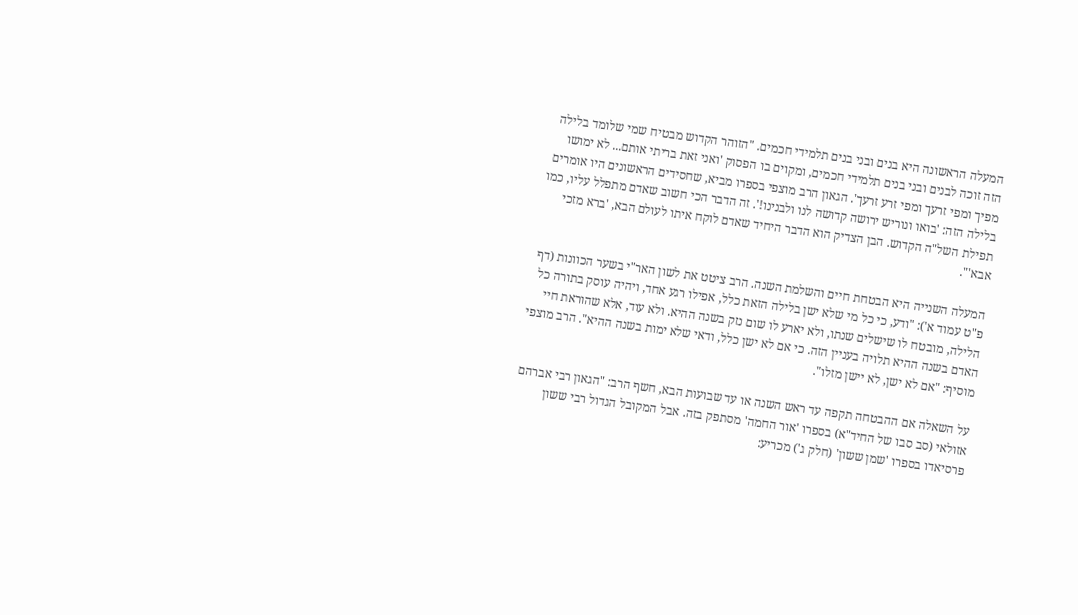המעלה הראשונה היא בנים ובני בנים תלמידי חכמים. "הזוהר הקדוש מבטיח שמי שלומד בלילה הזה זוכה לבנים ובני בנים תלמידי חכמים, ומקוים בו הפסוק 'ואני זאת בריתי אותם... לא ימושו מפיך ומפי זרעך ומפי זרע זרעך'. הגאון הרב מוצפי בספרו מביא, שחסידים הראשונים היו אומרים בלילה הזה: 'בואו ונוריש ירושה קדושה לנו ולבנינו!'. זה הדבר הכי חשוב שאדם מתפלל עליו, כמו תפילת השל"ה הקדוש. הבן הצדיק הוא הדבר היחיד שאדם לוקח איתו לעולם הבא, 'ברא מזכי אבא'".

המעלה השנייה היא הבטחת חיים והשלמת השנה. הרב ציטט את לשון האר"י בשער הכוונות (דף פ"ט עמוד א'): "ודע, כי כל מי שלא ישן בלילה הזאת כלל, אפילו רגע אחד, ויהיה עוסק בתורה כל הלילה, מובטח לו שישלים שנתו, ולא יארע לו שום נזק בשנה ההיא. ולא עוד, אלא שהוראת חיי האדם בשנה ההיא תלויה בעניין הזה. כי אם לא ישן כלל, ודאי שלא ימות בשנה ההיא". הרב מוצפי מוסיף: "אם לא ישן, לא יישן מזלו".

על השאלה אם ההבטחה תקפה עד ראש השנה או עד שבועות הבא, חשף הרב: "הגאון רבי אברהם אזולאי (סב סבו של החיד"א) בספרו 'אור החמה' מסתפק בזה. אבל המקובל הגדול רבי ששון פרסיאדו בספרו 'שמן ששון' (חלק ג') מכריע: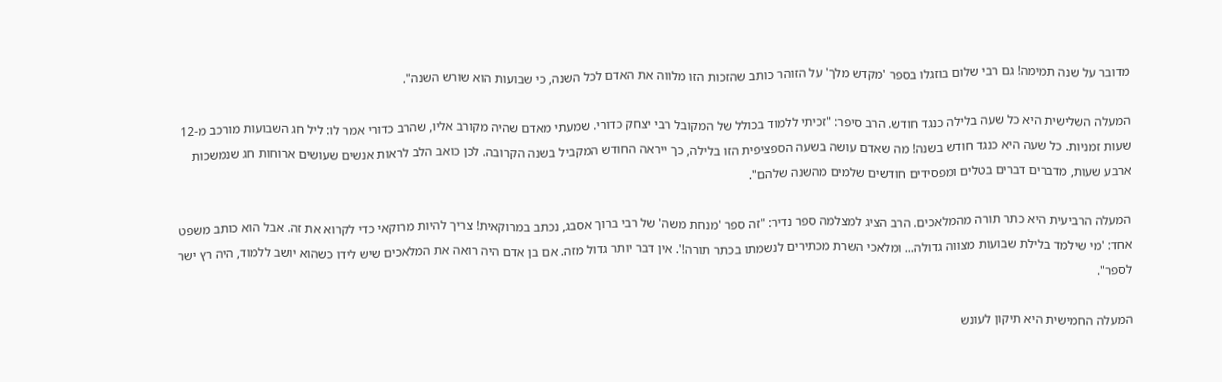מדובר על שנה תמימה! גם רבי שלום בוזגלו בספר 'מקדש מלך' על הזוהר כותב שהזכות הזו מלווה את האדם לכל השנה, כי שבועות הוא שורש השנה".

המעלה השלישית היא כל שעה בלילה כנגד חודש. הרב סיפר: "זכיתי ללמוד בכולל של המקובל רבי יצחק כדורי. שמעתי מאדם שהיה מקורב אליו, שהרב כדורי אמר לו: ליל חג השבועות מורכב מ-12 שעות זמניות. כל שעה היא כנגד חודש בשנה! מה שאדם עושה בשעה הספציפית הזו בלילה, כך ייראה החודש המקביל בשנה הקרובה. לכן כואב הלב לראות אנשים שעושים ארוחות חג שנמשכות ארבע שעות, מדברים דברים בטלים ומפסידים חודשים שלמים מהשנה שלהם".

המעלה הרביעית היא כתר תורה מהמלאכים. הרב הציג למצלמה ספר נדיר: "זה ספר 'מנחת משה' של רבי ברוך אסבג, נכתב במרוקאית! צריך להיות מרוקאי כדי לקרוא את זה. אבל הוא כותב משפט אחד: 'מי שילמד בלילת שבועות מצווה גדולה... ומלאכי השרת מכתירים לנשמתו בכתר תורה!'. אין דבר יותר גדול מזה. אם בן אדם היה רואה את המלאכים שיש לידו כשהוא יושב ללמוד, היה רץ ישר לספר".

המעלה החמישית היא תיקון לעונש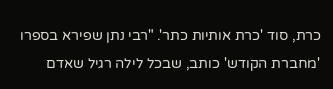כרת, סוד 'כרת אותיות כתר'. "רבי נתן שפירא בספרו 'מחברת הקודש' כותב, שבכל לילה רגיל שאדם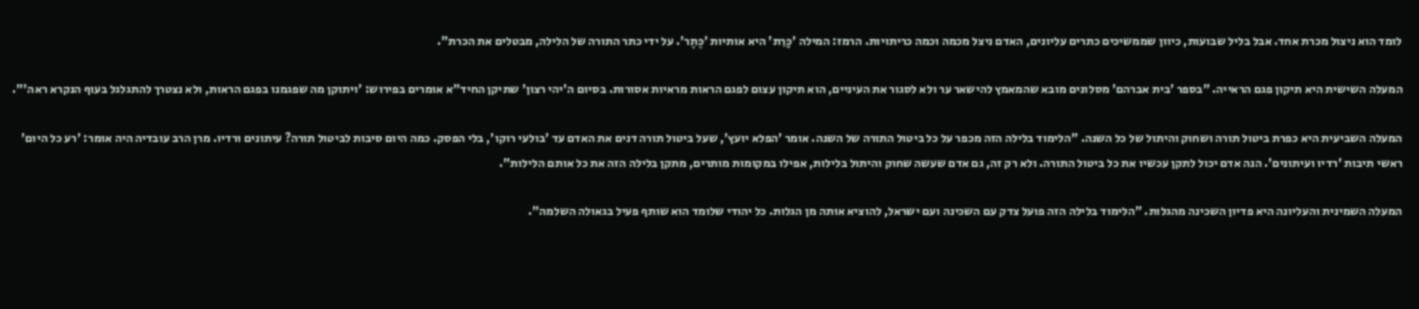לומד הוא ניצול מכרת אחד. אבל בליל שבועות, כיוון שממשיכים כתרים עליונים, האדם ניצל מכמה וכמה כריתויות. הרמז: המילה 'כָּרֵת' היא אותיות 'כֶּתֶר'. על ידי כתר התורה של הלילה, מבטלים את הכרת".

המעלה השישית היא תיקון פגם הראייה. "בספר 'בית אברהם' מסלונים מובא שהמאמץ להישאר ער ולא לסגור את העיניים, הוא תיקון עצום לפגם הראות מראיות אסורות. בסיום ה'יהי רצון' שתיקן החיד"א אומרים בפירוש: 'ויתוקן מה שפגמנו בפגם הראות, ולא נצטרך להתגלגל בעוף הנקרא ראה'".

המעלה השביעית היא כפרת ביטול תורה ושחוק והיתול של כל השנה. "הלימוד בלילה הזה מכפר על כל ביטול התורה של השנה. אומר 'הפלא יועץ', שעל ביטול תורה דנים את האדם עד 'בולעי רוקו', בלי הפסק. כמה היום סיבות לביטול תורה? עיתונים ורדיו. מרן הרב עובדיה היה אומר: 'רע כל היום' ראשי תיבות 'רדיו ועיתונים'. הנה אדם יכול לתקן עכשיו את כל ביטול התורה. ולא רק זה, גם אדם שעשה שחוק והיתול בלילות, אפילו במקומות מותרים, מתקן בלילה הזה את כל אותם הלילות".

המעלה השמינית והעליונה היא פדיון השכינה מהגלות. "הלימוד בלילה הזה פועל צדק עם השכינה ועם ישראל, להוציא אותה מן הגלות. כל יהודי שלומד הוא שותף פעיל בגאולה השלמה".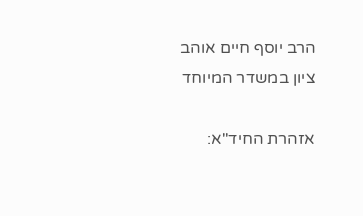הרב יוסף חיים אוהב ציון במשדר המיוחד

אזהרת החיד"א: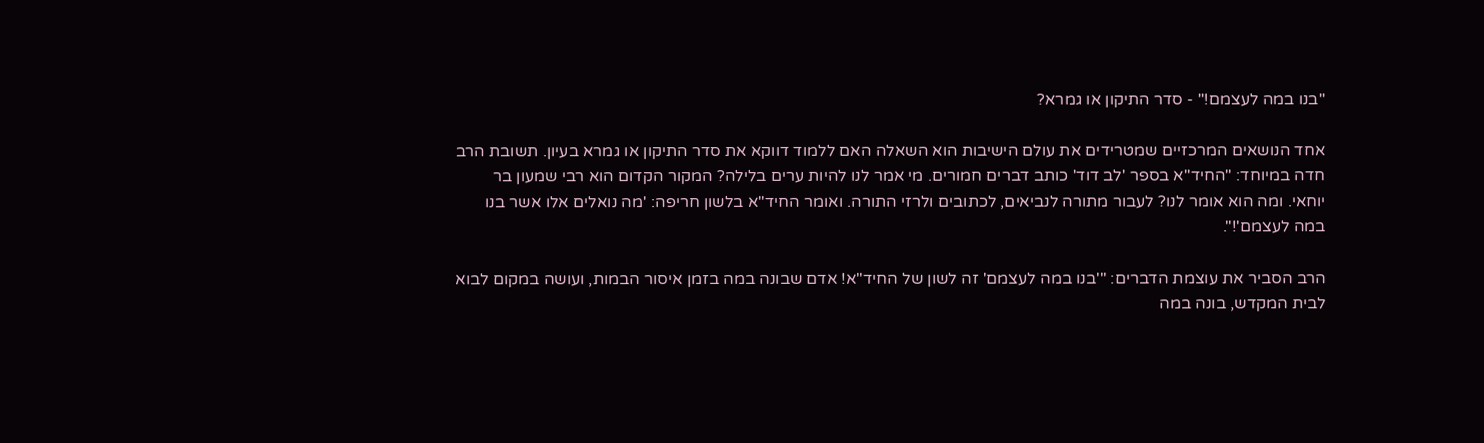"בנו במה לעצמם!" - סדר התיקון או גמרא?

אחד הנושאים המרכזיים שמטרידים את עולם הישיבות הוא השאלה האם ללמוד דווקא את סדר התיקון או גמרא בעיון. תשובת הרב חדה במיוחד: "החיד"א בספר 'לב דוד' כותב דברים חמורים. מי אמר לנו להיות ערים בלילה? המקור הקדום הוא רבי שמעון בר יוחאי. ומה הוא אומר לנו? לעבור מתורה לנביאים, לכתובים ולרזי התורה. ואומר החיד"א בלשון חריפה: 'מה נואלים אלו אשר בנו במה לעצמם'!".

הרב הסביר את עוצמת הדברים: "'בנו במה לעצמם' זה לשון של החיד"א! אדם שבונה במה בזמן איסור הבמות, ועושה במקום לבוא לבית המקדש, בונה במה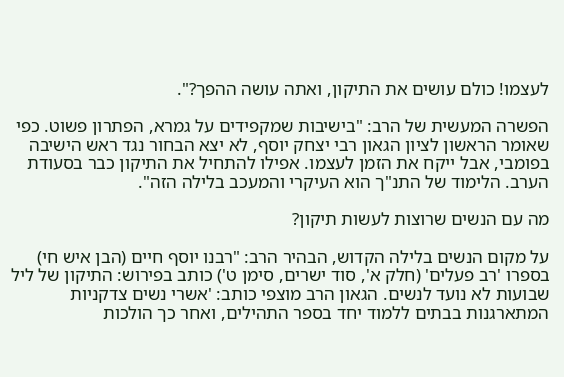לעצמו! כולם עושים את התיקון, ואתה עושה ההפך?".

הפשרה המעשית של הרב: "בישיבות שמקפידים על גמרא, הפתרון פשוט. כפי שאומר הראשון לציון הגאון רבי יצחק יוסף, לא יצא הבחור נגד ראש הישיבה בפומבי, אבל ייקח את הזמן לעצמו. אפילו להתחיל את התיקון כבר בסעודת הערב. הלימוד של התנ"ך הוא העיקרי והמעכב בלילה הזה".

מה עם הנשים שרוצות לעשות תיקון?

על מקום הנשים בלילה הקדוש, הבהיר הרב: "רבנו יוסף חיים (הבן איש חי) בספרו 'רב פעלים' (חלק א', סוד ישרים, סימן ט') כותב בפירוש: התיקון של ליל שבועות לא נועד לנשים. הגאון הרב מוצפי כותב: 'אשרי נשים צדקניות המתארגנות בבתים ללמוד יחד בספר התהילים, ואחר כך הולכות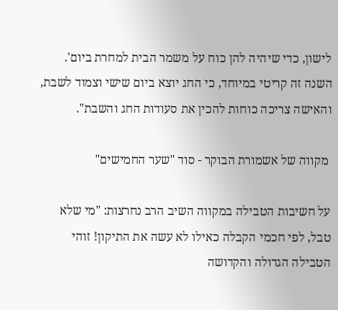לישון, כדי שיהיה להן כוח על משמר הבית למחרת ביום'. השנה זה קריטי במיוחד, כי החג יוצא ביום שישי וצמוד לשבת, והאישה צריכה כוחות להכין את סעודות החג והשבת".

 מקווה של אשמורת הבוקר - סוד "שער החמישים"

על חשיבות הטבילה במקווה השיב הרב נחרצות: "מי שלא טבל, לפי חכמי הקבלה כאילו לא עשה את התיקון! זוהי הטבילה הגדולה והקדושה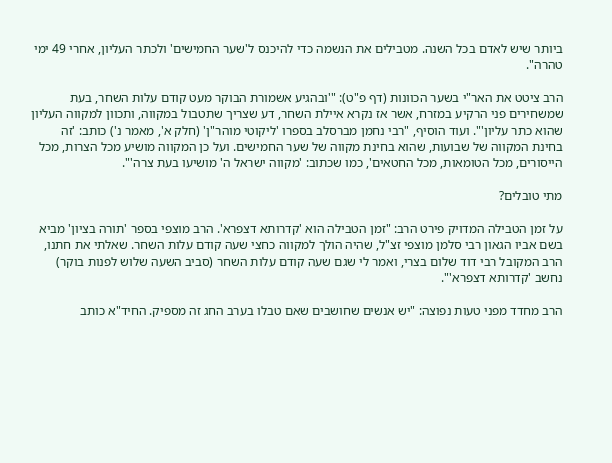ביותר שיש לאדם בכל השנה. מטבילים את הנשמה כדי להיכנס ל'שער החמישים' ולכתר העליון, אחרי 49 ימי טהרה".

הרב ציטט את האר"י בשער הכוונות (דף פ"ט): "'ובהגיע אשמורת הבוקר מעט קודם עלות השחר, בעת שמשחירים פני הרקיע במזרח, אשר אז נקרא איילת השחר, דע שצריך שתטבול במקווה, ותכוון למקווה העליון שהוא כתר עליון'". ועוד הוסיף, "רבי נחמן מברסלב בספרו 'ליקוטי מוהר"ן' (חלק א', מאמר נ') כותב: 'זה בחינת המקווה של שבועות, שהוא בחינת מקווה של שער החמישים. ועל כן המקווה מושיע מכל הצרות, מכל הייסורים, מכל הטומאות, מכל החטאים', כמו שכתוב: 'מקווה ישראל ה' מושיעו בעת צרה'".

מתי טובלים?

על זמן הטבילה המדויק פירט הרב: "זמן הטבילה הוא 'קדרותא דצפרא'. הרב מוצפי בספר 'תורה בציון' מביא בשם אביו הגאון רבי סלמן מוצפי זצ"ל, שהיה הולך למקווה כחצי שעה קודם עלות השחר. שאלתי את חתנו, הרב המקובל רבי דוד שלום בצרי, ואמר לי שגם שעה קודם עלות השחר (סביב השעה שלוש לפנות בוקר) נחשב 'קדרותא דצפרא'".

הרב מחדד מפני טעות נפוצה: "יש אנשים שחושבים שאם טבלו בערב החג זה מספיק. החיד"א כותב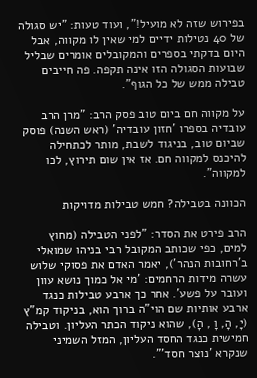בפירוש שזה לא מועיל!", ועוד טעות: "יש סגולה של 40 נטילות ידיים למי שאין לו מקווה, אבל היום בדקתי בספרים והמקובלים אומרים שבליל שבועות הסגולה הזו אינה תקפה. פה חייבים טבילה ממש של כל הגוף".

על מקווה חם ביום טוב פסק הרב: "מרן הרב עובדיה בספרו 'חזון עובדיה' (ראש השנה) פוסק שביום טוב, בניגוד לשבת, מותר לכתחילה להיכנס למקווה חם. אז אין שום תירוץ, לכו למקווה".

הכוונה בטבילה? חמש טבילות מדויקות

הרב פירט את הסדר: "לפני הטבילה (מחוץ למים, כפי שכותב המקובל רבי בניהו שמואלי  ב'רחובות הנהר'), יאמר האדם את פסוקי שלוש עשרה מידות הרחמים: 'מי אל כמוך נושא עוון ועובר על פשע'. אחר כך ארבע טבילות כנגד ארבע אותיות שם הוי"ה ברוך הוא, בניקוד קמ"ץ (יָ, הָ, וָ , הָ), שהוא ניקוד הכתר העליון. וטבילה חמישית כנגד החסד העליון, המזל השמיני שנקרא 'נוצר חסד'".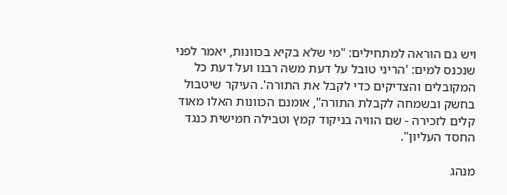ויש גם הוראה למתחילים: "מי שלא בקיא בכוונות, יאמר לפני שנכנס למים: 'הריני טובל על דעת משה רבנו ועל דעת כל המקובלים והצדיקים כדי לקבל את התורה'. העיקר שיטבול בחשק ובשמחה לקבלת התורה", אומנם הכוונות האלו מאוד קלים לזכירה - שם הוויה בניקוד קמץ וטבילה חמישית כנגד החסד העליון".

מנהג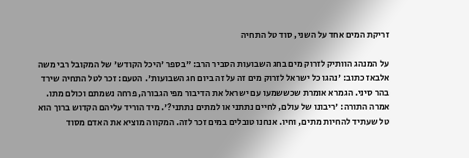זריקת המים אחד על השני, סוד טל התחיה

על המנהג הוותיק לזרוק מים בחג השבועות הסביר הרב: "בספר 'היכל הקודש' של המקובל רבי משה אלבאז כתוב: 'נהגו כל ישראל לזרוק מים זה על זה ביום חג השבועות'. הטעם: זכר לטל התחיה שירד בהר סיני. הגמרא אומרת שכששמעו עם ישראל את הדיבור מפי הגבורה, פרחה נשמתם וכולם מתו. אמרה התורה: 'ריבונו של עולם, לחיים נתתני או למתים נתתני?'. מיד הוריד עליהם הקדוש ברוך הוא טל שעתיד להחיות מתים, וחיו. אנחנו טובלים במים זכר לזה. המקווה מוציא את האדם מסוד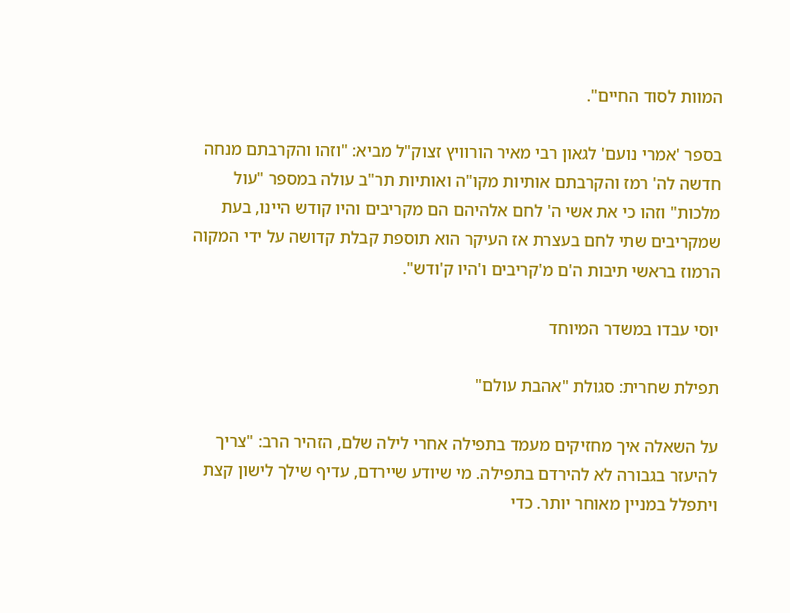המוות לסוד החיים".

בספר 'אמרי נועם' לגאון רבי מאיר הורוויץ זצוק"ל מביא: "וזהו והקרבתם מנחה חדשה לה' רמז והקרבתם אותיות מקו"ה ואותיות תר"ב עולה במספר "עול מלכות" וזהו כי את אשי ה' לחם אלהיהם הם מקריבים והיו קודש היינו, בעת שמקריבים שתי לחם בעצרת אז העיקר הוא תוספת קבלת קדושה על ידי המקוה הרמוז בראשי תיבות ה'ם מ'קריבים ו'היו ק'ודש".

יוסי עבדו במשדר המיוחד

תפילת שחרית: סגולת "אהבת עולם"

על השאלה איך מחזיקים מעמד בתפילה אחרי לילה שלם, הזהיר הרב: "צריך להיעזר בגבורה לא להירדם בתפילה. מי שיודע שיירדם, עדיף שילך לישון קצת ויתפלל במניין מאוחר יותר. כדי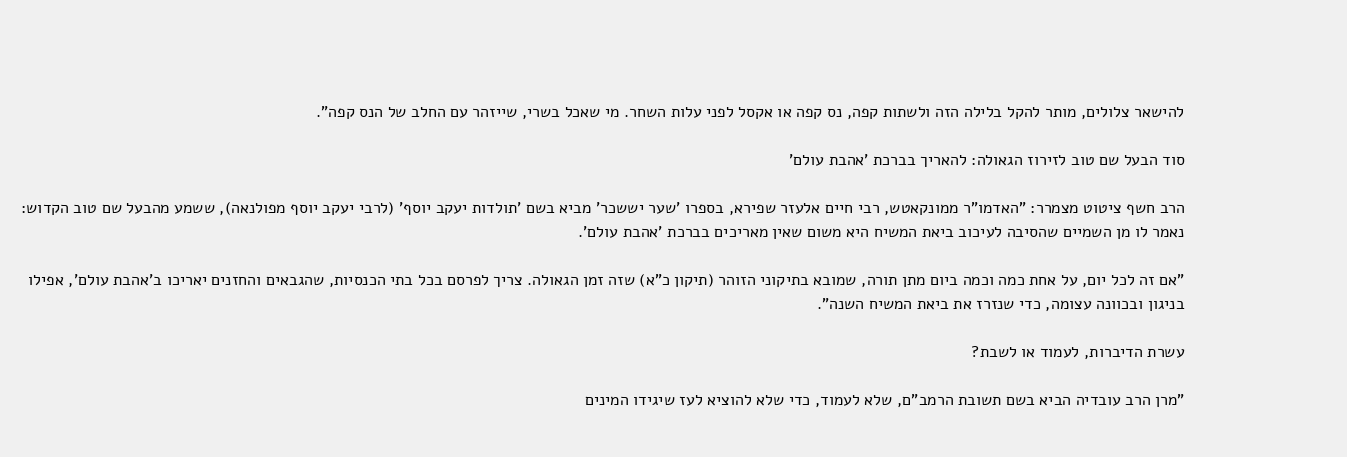להישאר צלולים, מותר להקל בלילה הזה ולשתות קפה, נס קפה או אקסל לפני עלות השחר. מי שאכל בשרי, שייזהר עם החלב של הנס קפה".

סוד הבעל שם טוב לזירוז הגאולה: להאריך בברכת 'אהבת עולם'

הרב חשף ציטוט מצמרר: "האדמו"ר ממונקאטש, רבי חיים אלעזר שפירא, בספרו 'שער יששכר' מביא בשם 'תולדות יעקב יוסף' (לרבי יעקב יוסף מפולנאה), ששמע מהבעל שם טוב הקדוש: נאמר לו מן השמיים שהסיבה לעיכוב ביאת המשיח היא משום שאין מאריכים בברכת 'אהבת עולם'.

"אם זה לכל יום, על אחת כמה וכמה ביום מתן תורה, שמובא בתיקוני הזוהר (תיקון כ"א) שזה זמן הגאולה. צריך לפרסם בכל בתי הכנסיות, שהגבאים והחזנים יאריכו ב'אהבת עולם', אפילו בניגון ובכוונה עצומה, כדי שנזרז את ביאת המשיח השנה".

עשרת הדיברות, לעמוד או לשבת?

"מרן הרב עובדיה הביא בשם תשובת הרמב"ם, שלא לעמוד, כדי שלא להוציא לעז שיגידו המינים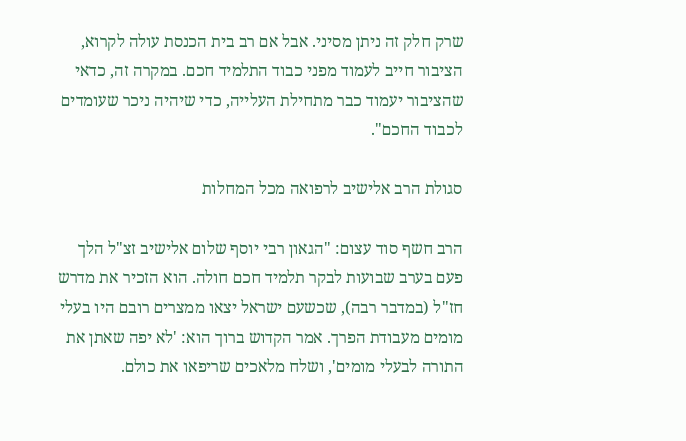שרק חלק זה ניתן מסיני. אבל אם רב בית הכנסת עולה לקרוא, הציבור חייב לעמוד מפני כבוד התלמיד חכם. במקרה זה, כדאי שהציבור יעמוד כבר מתחילת העלייה, כדי שיהיה ניכר שעומדים לכבוד החכם".

סגולת הרב אלישיב לרפואה מכל המחלות

הרב חשף סוד עצום: "הגאון רבי יוסף שלום אלישיב זצ"ל הלך פעם בערב שבועות לבקר תלמיד חכם חולה. הוא הזכיר את מדרש חז"ל (במדבר רבה), שכשעם ישראל יצאו ממצרים רובם היו בעלי מומים מעבודת הפרך. אמר הקדוש ברוך הוא: 'לא יפה שאתן את התורה לבעלי מומים', ושלח מלאכים שריפאו את כולם.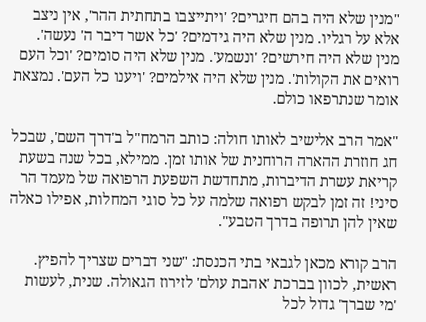"מנין שלא היה בהם חיגרים? 'ויתייצבו בתחתית ההר', אין ניצב אלא על רגליו. מנין שלא היה גידמים? 'כל אשר דיבר ה' נעשה'. מנין שלא היה חירשים? 'ונשמע'. מנין שלא היה סומים? 'וכל העם רואים את הקולות'. מנין שלא היה אילמים? 'ויענו כל העם'. נמצאת אומר שנתרפאו כולם.

"אמר הרב אלישיב לאותו חולה: כותב הרמח"ל ב'דרך השם', שבכל חג חוזרת ההארה הרוחנית של אותו זמן. ממילא, בכל שנה בשעת קריאת עשרת הדיברות, מתחדשת השפעת הרפואה של מעמד הר סיני! זה זמן לבקש רפואה שלמה על כל סוגי המחלות, אפילו כאלה שאין להן תרופה בדרך הטבע".

הרב קורא מכאן לגבאי בתי הכנסת: "שני דברים שצריך להפיץ. ראשית, לכוון בברכת 'אהבת עולם' לזירוז הגאולה. שנית, לעשות 'מי שברך' גדול לכל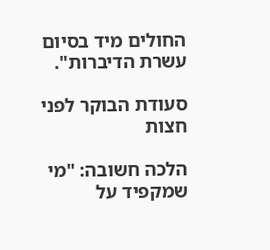החולים מיד בסיום עשרת הדיברות".

סעודת הבוקר לפני חצות

הלכה חשובה: "מי שמקפיד על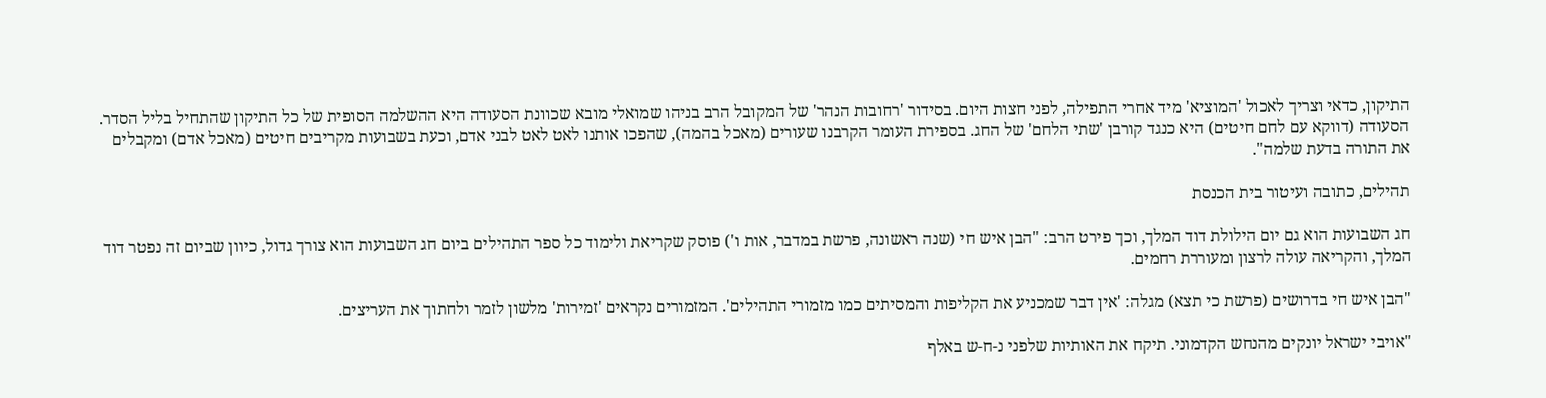התיקון, כדאי וצריך לאכול 'המוציא' מיד אחרי התפילה, לפני חצות היום. בסידור 'רחובות הנהר' של המקובל הרב בניהו שמואלי מובא שכוונת הסעודה היא ההשלמה הסופית של כל התיקון שהתחיל בליל הסדר. הסעודה (דווקא עם לחם חיטים) היא כנגד קורבן 'שתי הלחם' של החג. בספירת העומר הקרבנו שעורים (מאכל בהמה), שהפכו אותנו לאט לאט לבני אדם, וכעת בשבועות מקריבים חיטים (מאכל אדם) ומקבלים את התורה בדעת שלמה".

תהילים, כתובה ועיטור בית הכנסת

חג השבועות הוא גם יום הילולת דוד המלך, וכך פירט הרב: "הבן איש חי (שנה ראשונה, פרשת במדבר, אות ו') פוסק שקריאת ולימוד כל ספר התהילים ביום חג השבועות הוא צורך גדול, כיוון שביום זה נפטר דוד המלך, והקריאה עולה לרצון ומעוררת רחמים.

"הבן איש חי בדרושים (פרשת כי תצא) מגלה: 'אין דבר שמכניע את הקליפות והמסיתים כמו מזמורי התהילים'. המזמורים נקראים 'זמירות' מלשון לזמר ולחתוך את העריצים.

"אויבי ישראל יונקים מהנחש הקדמוני. תיקח את האותיות שלפני נ-ח-ש באלף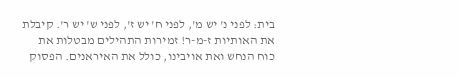בית: לפני נ' יש מ', לפני ח' יש ז', לפני ש' יש ר'. קיבלת את האותיות ז-מ-ר! זמירות התהילים מבטלות את כוח הנחש ואת אויבינו, כולל את האיראנים. הפסוק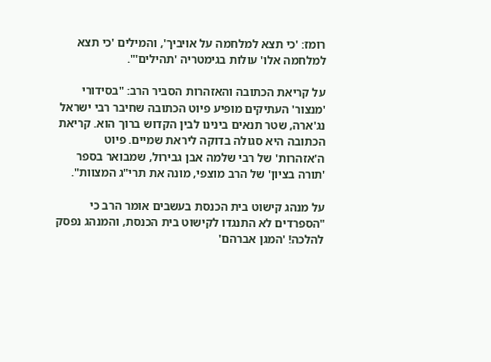רומז: 'כי תצא למלחמה על אויביך', והמילים 'כי תצא למלחמה אלו' עולות בגימטריה 'תהילים'".

על קריאת הכתובה והאזהרות הסביר הרב: "בסידורי 'מנצור' העתיקים מופיע פיוט הכתובה שחיבר רבי ישראל נג'ארה, שטר תנאים בינינו לבין הקדוש ברוך הוא. קריאת הכתובה היא סגולה בדוקה ליראת שמיים. פיוט ה'אזהרות' של רבי שלמה אבן גבירול, שמבואר בספר 'תורה בציון' של הרב מוצפי, מונה את תרי"ג המצוות".

על מנהג קישוט בית הכנסת בעשבים אומר הרב כי "הספרדים לא התנגדו לקישוט בית הכנסת, והמנהג נפסק להלכה! 'המגן אברהם'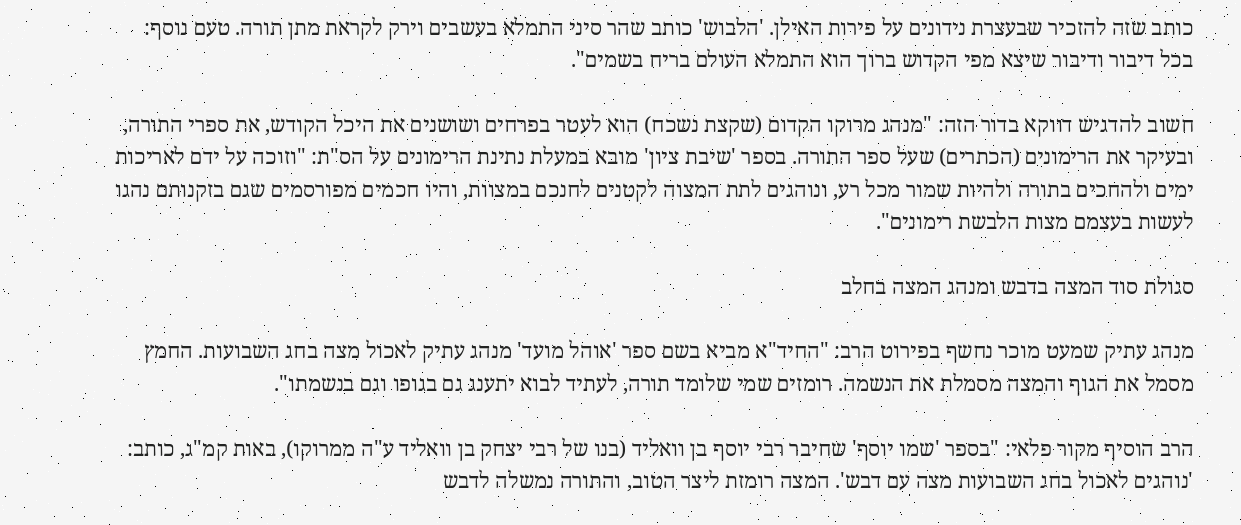כותב שזה להזכיר שבעצרת נידונים על פירות האילן. 'הלבוש' כותב שהר סיני התמלא בעשבים וירק לקראת מתן תורה. טעם נוסף: בכל דיבור ודיבור שיצא מפי הקדוש ברוך הוא התמלא העולם בריח בשמים".

חשוב להדגיש דווקא בדור הזה: "מנהג מרוקו הקדום (שקצת נשכח) הוא לעטר בפרחים ושושנים את היכל הקודש, את ספרי התורה, ובעיקר את הרימונים (הכתרים) שעל ספר התורה. בספר 'שיבת ציון' מובא במעלת נתינת הרימונים על הס"ת: "וזוכה על ידם לאריכות ימים ולהחכים בתורה ולהיות שמור מכל רע, ונוהגים לתת המצוה לקטנים לחנכם במצוות, והיו חכמים מפורסמים שגם בזקנותם נהגו לעשות בעצמם מצות הלבשת רימונים".

סגולת סוד המצה בדבש ומנהג המצה בחלב

מנהג עתיק שמעט מוכר נחשף בפירוט הרב: "החיד"א מביא בשם ספר 'אוהל מועד' מנהג עתיק לאכול מצה בחג השבועות. החמץ מסמל את הגוף והמצה מסמלת את הנשמה. רומזים שמי שלומד תורה, לעתיד לבוא יתענג גם בגופו וגם בנשמתו".

הרב הוסיף מקור פלאי: "בספר 'שמו יוסף' שחיבר רבי יוסף בן וואליד (בנו של רבי יצחק בן וואליד ע"ה ממרוקו), באות קמ"ג, כותב: 'נוהגים לאכול בחג השבועות מצה עם דבש'. המצה רומזת ליצר הטוב, והתורה נמשלה לדבש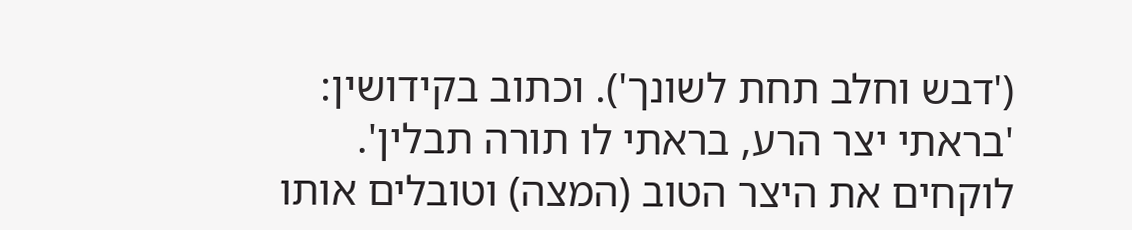('דבש וחלב תחת לשונך'). וכתוב בקידושין: 'בראתי יצר הרע, בראתי לו תורה תבלין'. לוקחים את היצר הטוב (המצה) וטובלים אותו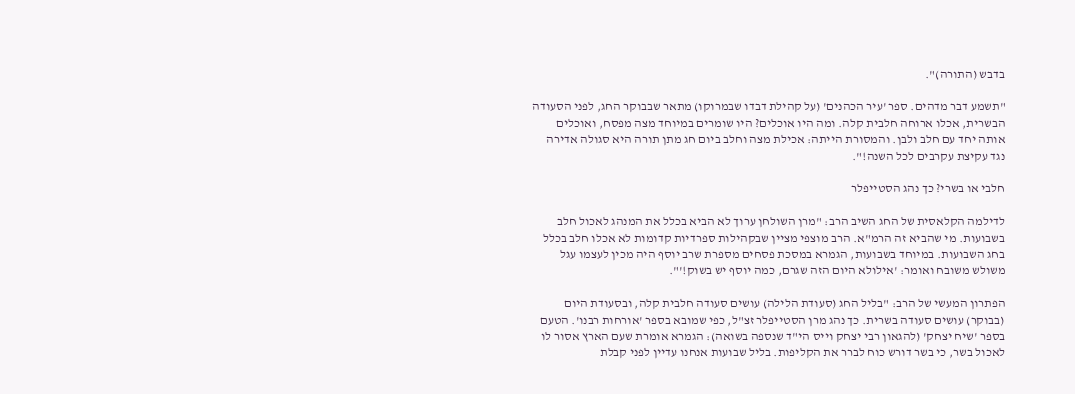בדבש (התורה)".

"תשמע דבר מדהים. ספר 'עיר הכהנים' (על קהילת דבדו שבמרוקו) מתאר שבבוקר החג, לפני הסעודה הבשרית, אכלו ארוחה חלבית קלה. ומה היו אוכלים? היו שומרים במיוחד מצה מפסח, ואוכלים אותה יחד עם חלב ולבן. והמסורת הייתה: אכילת מצה וחלב ביום חג מתן תורה היא סגולה אדירה נגד עקיצת עקרבים לכל השנה!".

חלבי או בשרי? כך נהג הסטייפלר

לדילמה הקלאסית של החג השיב הרב: "מרן השולחן ערוך לא הביא בכלל את המנהג לאכול חלב בשבועות. מי שהביא זה הרמ"א. הרב מוצפי מציין שבקהילות ספרדיות קדומות לא אכלו חלב בכלל בחג השבועות. במיוחד בשבועות, הגמרא במסכת פסחים מספרת שרב יוסף היה מכין לעצמו עגל משולש משובח ואומר: 'אילולא היום הזה שגרם, כמה יוסף יש בשוק!'".

הפתרון המעשי של הרב: "בליל החג (סעודת הלילה) עושים סעודה חלבית קלה, ובסעודת היום (בבוקר) עושים סעודה בשרית. כך נהג מרן הסטייפלר זצ"ל, כפי שמובא בספר 'אורחות רבנו'. הטעם בספר 'שיח יצחק' (להגאון רבי יצחק וייס הי"ד שנספה בשואה): הגמרא אומרת שעם הארץ אסור לו לאכול בשר, כי בשר דורש כוח לברר את הקליפות. בליל שבועות אנחנו עדיין לפני קבלת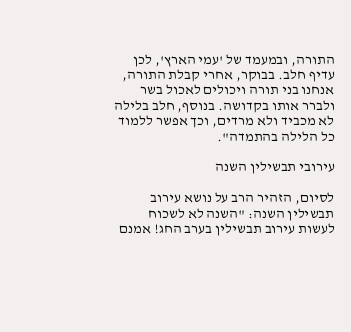התורה, ובמעמד של 'עמי הארץ', לכן עדיף חלב. בבוקר, אחרי קבלת התורה, אנחנו בני תורה ויכולים לאכול בשר ולברר אותו בקדושה. בנוסף, חלב בלילה לא מכביד ולא מרדים, וכך אפשר ללמוד כל הלילה בהתמדה".

עירובי תבשילין השנה

לסיום, הזהיר הרב על נושא עירוב תבשילין השנה: "השנה לא לשכוח לעשות עירוב תבשילין בערב החג! אמנם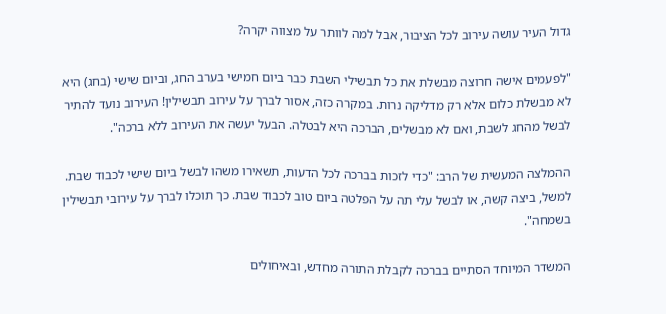גדול העיר עושה עירוב לכל הציבור, אבל למה לוותר על מצווה יקרה?

"לפעמים אישה חרוצה מבשלת את כל תבשילי השבת כבר ביום חמישי בערב החג, וביום שישי (בחג) היא לא מבשלת כלום אלא רק מדליקה נרות. במקרה כזה, אסור לברך על עירוב תבשילין! העירוב נועד להתיר לבשל מהחג לשבת, ואם לא מבשלים, הברכה היא לבטלה. הבעל יעשה את העירוב ללא ברכה".

ההמלצה המעשית של הרב: "כדי לזכות בברכה לכל הדעות, תשאירו משהו לבשל ביום שישי לכבוד שבת. למשל, ביצה קשה, או לבשל עלי תה על הפלטה ביום טוב לכבוד שבת. כך תוכלו לברך על עירובי תבשילין בשמחה".

המשדר המיוחד הסתיים בברכה לקבלת התורה מחדש, ובאיחולים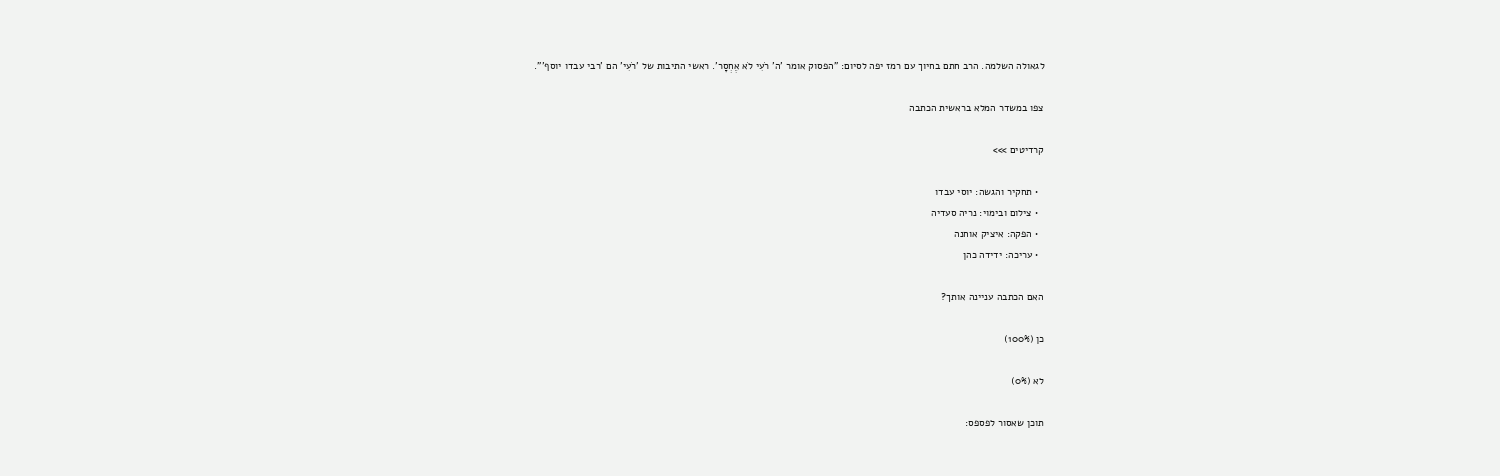לגאולה השלמה. הרב חתם בחיוך עם רמז יפה לסיום: "הפסוק אומר 'ה' רֹעִי לֹא אֶחְסָר'. ראשי התיבות של 'רֹעִי' הם 'רבי עבדו יוסף'".

צפו במשדר המלא בראשית הכתבה

קרדיטים >>>

  • תחקיר והגשה: יוסי עבדו
  • צילום ובימוי: נריה סעדיה
  • הפקה: איציק אוחנה
  • עריכה: ידידה כהן

האם הכתבה עניינה אותך?

כן (100%)

לא (0%)

תוכן שאסור לפספס: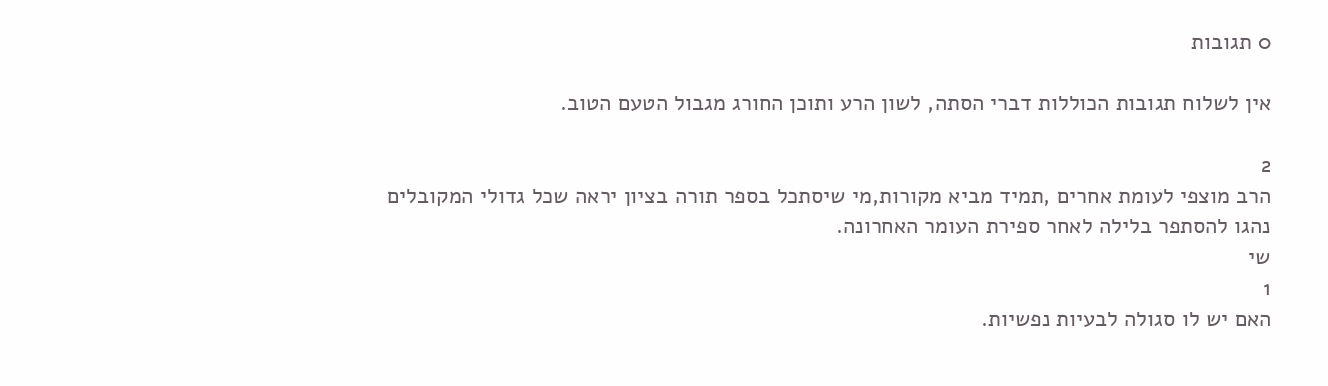0 תגובות

אין לשלוח תגובות הכוללות דברי הסתה, לשון הרע ותוכן החורג מגבול הטעם הטוב.

2
הרב מוצפי לעומת אחרים ,תמיד מביא מקורות,מי שיסתכל בספר תורה בציון יראה שכל גדולי המקובלים נהגו להסתפר בלילה לאחר ספירת העומר האחרונה.
שי
1
האם יש לו סגולה לבעיות נפשיות.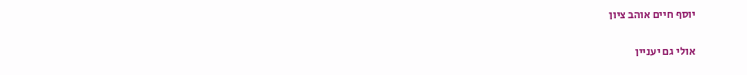יוסף חיים אוהב ציון

אולי גם יעניין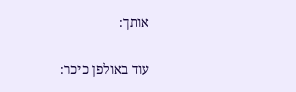אותך:

עוד באולפן כיכר: